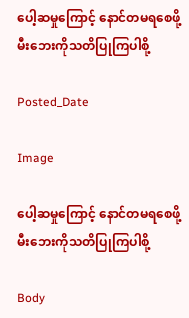ပေါ့ဆမှုကြောင့် နောင်တမရစေဖို့ မီးဘေးကိုသတိပြုကြပါစို့

Posted_Date

Image

ပေါ့ဆမှုကြောင့် နောင်တမရစေဖို့ မီးဘေးကိုသတိပြုကြပါစို့

Body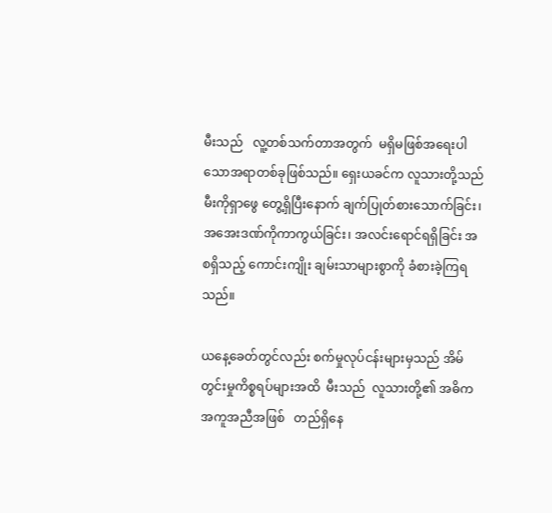မီးသည်   လူ့တစ်သက်တာအတွက်  မရှိမဖြစ်အရေးပါသောအရာတစ်ခုဖြစ်သည်။ ရှေးယခင်က လူသားတို့သည်   မီးကိုရှာဖွေ တွေ့ရှိပြီးနောက် ချက်ပြုတ်စားသောက်ခြင်း၊    အအေးဒဏ်ကိုကာကွယ်ခြင်း၊ အလင်းရောင်ရရှိခြင်း အစရှိသည့် ကောင်းကျိုး ချမ်းသာများစွာကို ခံစားခဲ့ကြရသည်။

ယနေ့ခေတ်တွင်လည်း စက်မှုလုပ်ငန်းများမှသည် အိမ်တွင်းမှုကိစ္စရပ်များအထိ  မီးသည်  လူသားတို့၏ အဓိကအကူအညီအဖြစ်   တည်ရှိနေ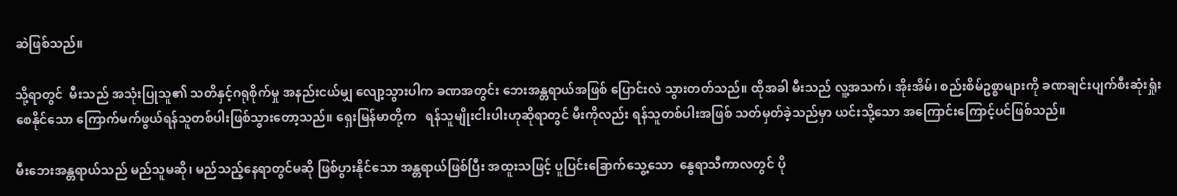ဆဲဖြစ်သည်။

သို့ရာတွင်  မီးသည် အသုံးပြုသူ၏ သတိနှင့်ဂရုစိုက်မှု အနည်းငယ်မျှ လျော့သွားပါက ခဏအတွင်း ဘေးအန္တရာယ်အဖြစ် ပြောင်းလဲ သွားတတ်သည်။ ထိုအခါ မီးသည် လူ့အသက်၊ အိုးအိမ်၊ စည်းစိမ်ဥစ္စာများကို ခဏချင်းပျက်စီးဆုံးရှုံးစေနိုင်သော ကြောက်မက်ဖွယ်ရန်သူတစ်ပါးဖြစ်သွားတော့သည်။ ရှေးမြန်မာတို့က   ရန်သူမျိုးငါးပါးဟုဆိုရာတွင် မီးကိုလည်း ရန်သူတစ်ပါးအဖြစ် သတ်မှတ်ခဲ့သည်မှာ ယင်းသို့သော အကြောင်းကြောင့်ပင်ဖြစ်သည်။

မီးဘေးအန္တရာယ်သည် မည်သူမဆို၊ မည်သည့်နေရာတွင်မဆို ဖြစ်ပွားနိုင်သော အန္တရာယ်ဖြစ်ပြီး အထူးသဖြင့် ပူပြင်းခြောက်သွေ့သော  နွေရာသီကာလတွင် ပို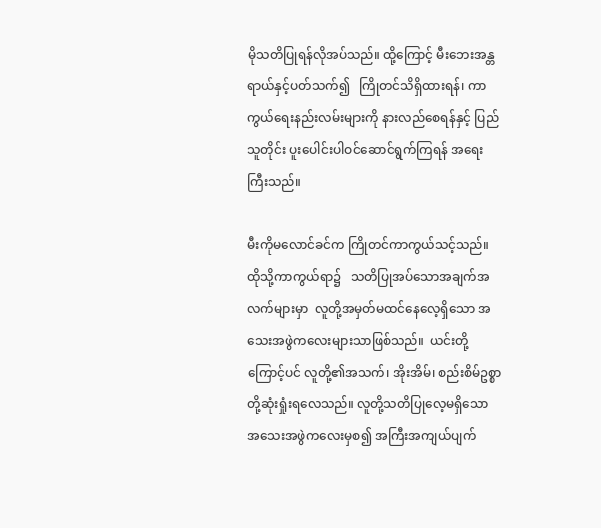မိုသတိပြုရန်လိုအပ်သည်။ ထို့ကြောင့် မီးဘေးအန္တရာယ်နှင့်ပတ်သက်၍   ကြိုတင်သိရှိထားရန်၊ ကာကွယ်ရေးနည်းလမ်းများကို နားလည်စေရန်နှင့် ပြည်သူတိုင်း ပူးပေါင်းပါဝင်ဆောင်ရွက်ကြရန် အရေးကြီးသည်။

မီးကိုမလောင်ခင်က ကြိုတင်ကာကွယ်သင့်သည်။ ထိုသို့ကာကွယ်ရာ၌   သတိပြုအပ်သောအချက်အလက်များမှာ  လူတို့အမှတ်မထင်နေလေ့ရှိသော အသေးအဖွဲကလေးများသာဖြစ်သည်။  ယင်းတို့ကြောင့်ပင် လူတို့၏အသက်၊ အိုးအိမ်၊ စည်းစိမ်ဥစ္စာတို့ဆုံးရှုံးရလေသည်။ လူတို့သတိပြုလေ့မရှိသော အသေးအဖွဲကလေးမှစ၍ အကြီးအကျယ်ပျက်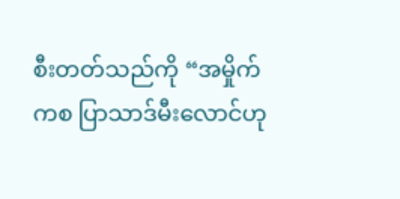စီးတတ်သည်ကို “အမှိုက်ကစ ပြာသာဒ်မီးလောင်ဟု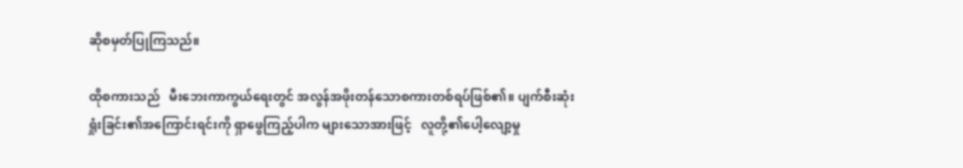ဆိုစမှတ်ပြုကြသည်။

ထိုစကားသည်   မီးဘေးကာကွယ်ရေးတွင် အလွန်အဖိုးတန်သောစကားတစ်ရပ်ဖြစ်၏။ ပျက်စီးဆုံးရှုံးခြင်း၏အကြောင်းရင်းကို ရှာဖွေကြည့်ပါက များသောအားဖြင့်   လူတို့၏ပေါ့လျော့မှု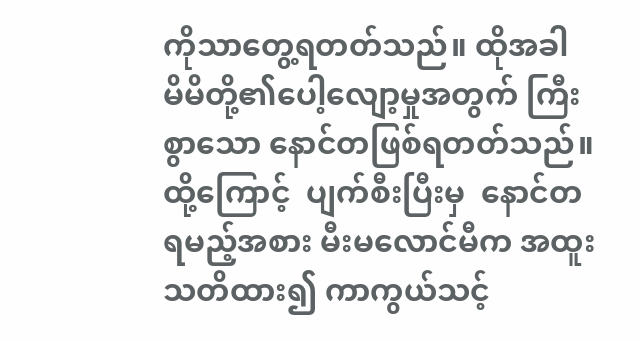ကိုသာတွေ့ရတတ်သည်။ ထိုအခါ  မိမိတို့၏ပေါ့လျော့မှုအတွက် ကြီးစွာသော နောင်တဖြစ်ရတတ်သည်။ ထို့ကြောင့်  ပျက်စီးပြီးမှ  နောင်တရမည့်အစား မီးမလောင်မီက အထူးသတိထား၍ ကာကွယ်သင့်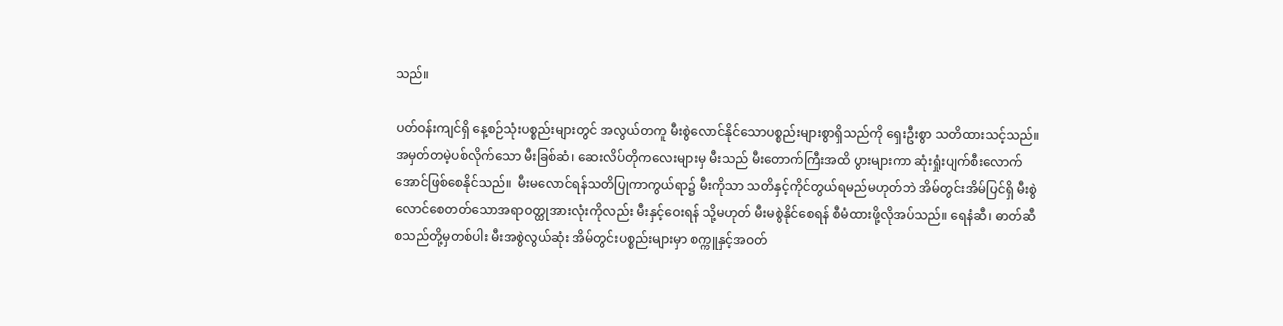သည်။

ပတ်ဝန်းကျင်ရှိ နေ့စဉ်သုံးပစ္စည်းများတွင် အလွယ်တကူ မီးစွဲလောင်နိုင်သောပစ္စည်းများစွာရှိသည်ကို ရှေးဦးစွာ သတိထားသင့်သည်။ အမှတ်တမဲ့ပစ်လိုက်သော မီးခြစ်ဆံ၊ ဆေးလိပ်တိုကလေးများမှ မီးသည် မီးတောက်ကြီးအထိ ပွားများကာ ဆုံးရှုံးပျက်စီးလောက်အောင်ဖြစ်စေနိုင်သည်။  မီးမလောင်ရန်သတိပြုကာကွယ်ရာ၌ မီးကိုသာ သတိနှင့်ကိုင်တွယ်ရမည်မဟုတ်ဘဲ အိမ်တွင်းအိမ်ပြင်ရှိ မီးစွဲလောင်စေတတ်သောအရာဝတ္ထုအားလုံးကိုလည်း မီးနှင့်ဝေးရန် သို့မဟုတ် မီးမစွဲနိုင်စေရန် စီမံထားဖို့လိုအပ်သည်။ ရေနံဆီ၊ ဓာတ်ဆီ စသည်တို့မှတစ်ပါး မီးအစွဲလွယ်ဆုံး အိမ်တွင်းပစ္စည်းများမှာ စက္ကူနှင့်အဝတ်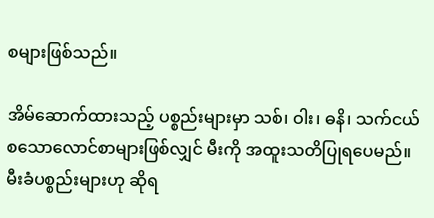စများဖြစ်သည်။

အိမ်ဆောက်ထားသည့် ပစ္စည်းများမှာ သစ်၊ ဝါး၊ ဓနိ၊ သက်ငယ် စသောလောင်စာများဖြစ်လျှင် မီးကို အထူးသတိပြုရပေမည်။ မီးခံပစ္စည်းများဟု ဆိုရ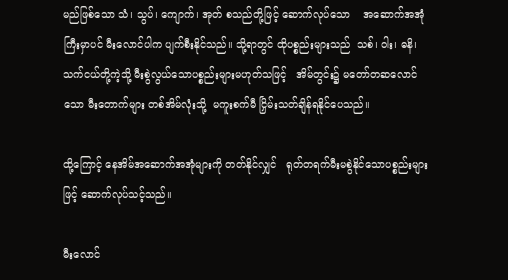မည်ဖြစ်သော သံ၊ သွပ်၊ ကျောက်၊ အုတ် စသည်တို့ဖြင့် ဆောက်လုပ်သော    အဆောက်အအုံကြီးမှာပင် မီးလောင်ပါက ပျက်စီးနိုင်သည်။ သို့ရာတွင် ထိုပစ္စည်းများသည်  သစ်၊ ဝါး၊ ဓနိ၊ သက်ငယ်တို့ကဲ့သို့ မီးစွဲလွယ်သောပစ္စည်းများမဟုတ်သဖြင့်   အိမ်တွင်း၌ မတော်တဆလောင်သော မီးတောက်များ တစ်အိမ်လုံးသို့  မကူးစက်မီ ငြှိမ်းသတ်ချိန်ရနိုင်ပေသည်။

ထို့ကြောင့် နေအိမ်အဆောက်အအုံများကို တတ်နိုင်လျှင်   ရုတ်တရက်မီးမစွဲနိုင်သောပစ္စည်းများဖြင့် ဆောက်လုပ်သင့်သည်။

မီးလောင်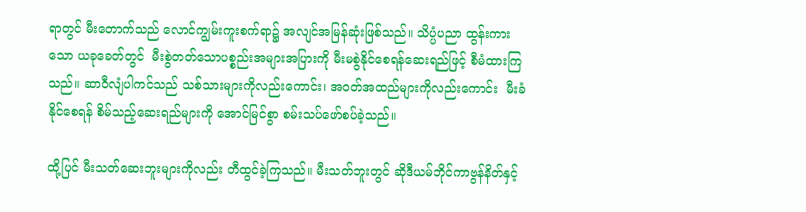ရာတွင် မီးတောက်သည် လောင်ကျွမ်းကူးစက်ရာ၌ အလျင်အမြန်ဆုံးဖြစ်သည်။ သိပ္ပံပညာ ထွန်းကားသော ယခုခေတ်တွင်  မီးစွဲတတ်သောပစ္စည်းအများအပြားကို မီးမစွဲနိုင်စေရန်ဆေးရည်ဖြင့် စီမံထားကြသည်။ ဆာဝီလျံပါကင်သည် သစ်သားများကိုလည်းကောင်း၊ အဝတ်အထည်များကိုလည်းကောင်း  မီးခံနိုင်စေရန် စိမ်သည့်ဆေးရည်များကို အောင်မြင်စွာ စမ်းသပ်ဖော်စပ်ခဲ့သည်။

ထို့ပြင် မီးသတ်ဆေးဘူးများကိုလည်း တီထွင်ခဲ့ကြသည်။ မီးသတ်ဘူးတွင် ဆိုဒီယမ်ဘိုင်ကာဗွန်နိတ်နှင့်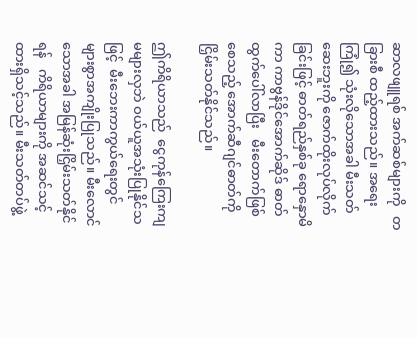ဆာလဖျူရစ် အက်ဆစ်များကို   တခြားစီ ထည့်ထားသည်။ အရေးကြုံ၍ သုံးလိုသောအခါ မီးသတ်ဆေးဘူးကို ဇောက်ထိုးလုပ်လိုက်ခြင်းဖြင့် ဓာတ်ရည်နှစ်ခု ရောနှောမိကာ ကာဗွန်ဒိုင်အောက်ဆိုဒ် ဓာတ်ထွက်ပေါ်လာပြီး   မီးတောက်ဖြစ်စေသည့် အောက်ဆီဂျင်ဓာတ်ကို    ငြှိမ်းသတ်နိုင်သည်။

ဤကိရိယာသည်  ငွေကုန်ကြေးကျမများလှဘဲ ဝယ်ယူအသုံးပြုနိုင်သဖြင့်  မီးဘေးကာကွယ်ရေးတွင်  များစွာအကျိုးပြုသည်။ မီးလောင်သောအခါ အမြန်ဆုံးငြှိမ်းသတ်နိုင်ရန်   ကိရိယာများကို အဆင်သင့်ထားရှိသင့်သည်။ မီးသတ်တပ်ဖွဲ့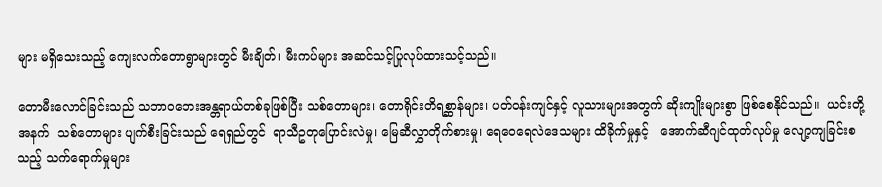များ မရှိသေးသည့် ကျေးလက်တောရွာများတွင် မီးချိတ်၊ မီးကပ်များ အဆင်သင့်ပြုလုပ်ထားသင့်သည်။

တောမီးလောင်ခြင်းသည် သဘာဝဘေးအန္တရာယ်တစ်ခုဖြစ်ပြီး သစ်တောများ၊ တောရိုင်းတိရစ္ဆာန်များ၊ ပတ်ဝန်းကျင်နှင့် လူသားများအတွက် ဆိုးကျိုးများစွာ ဖြစ်စေနိုင်သည်။  ယင်းတို့အနက်  သစ်တောများ ပျက်စီးခြင်းသည် ရေရှည်တွင်  ရာသီဥတုပြောင်းလဲမှု၊ မြေဆီလွှာတိုက်စားမှု၊ ရေဝေရေလဲဒေသများ ထိခိုက်မှုနှင့်   အောက်ဆီဂျင်ထုတ်လုပ်မှု လျော့ကျခြင်းစသည့် သက်ရောက်မှုများ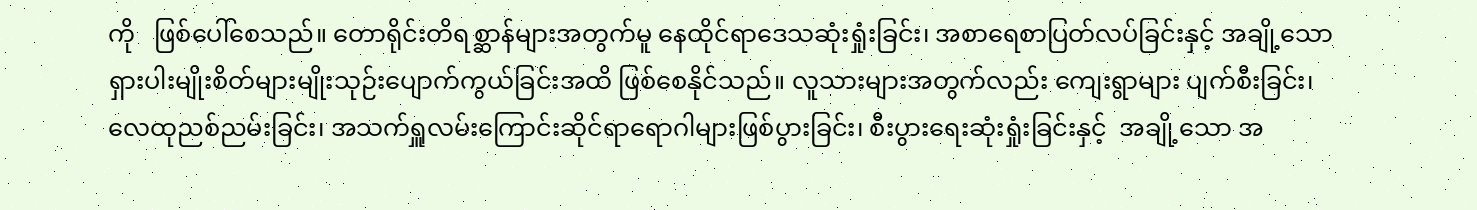ကို   ဖြစ်ပေါ်စေသည်။ တောရိုင်းတိရစ္ဆာန်များအတွက်မူ နေထိုင်ရာဒေသဆုံးရှုံးခြင်း၊ အစာရေစာပြတ်လပ်ခြင်းနှင့် အချို့သော ရှားပါးမျိုးစိတ်များမျိုးသုဉ်းပျောက်ကွယ်ခြင်းအထိ ဖြစ်စေနိုင်သည်။ လူသားများအတွက်လည်း ကျေးရွာများ ပျက်စီးခြင်း၊ လေထုညစ်ညမ်းခြင်း၊ အသက်ရှူလမ်းကြောင်းဆိုင်ရာရောဂါများဖြစ်ပွားခြင်း၊ စီးပွားရေးဆုံးရှုံးခြင်းနှင့်  အချို့သော အ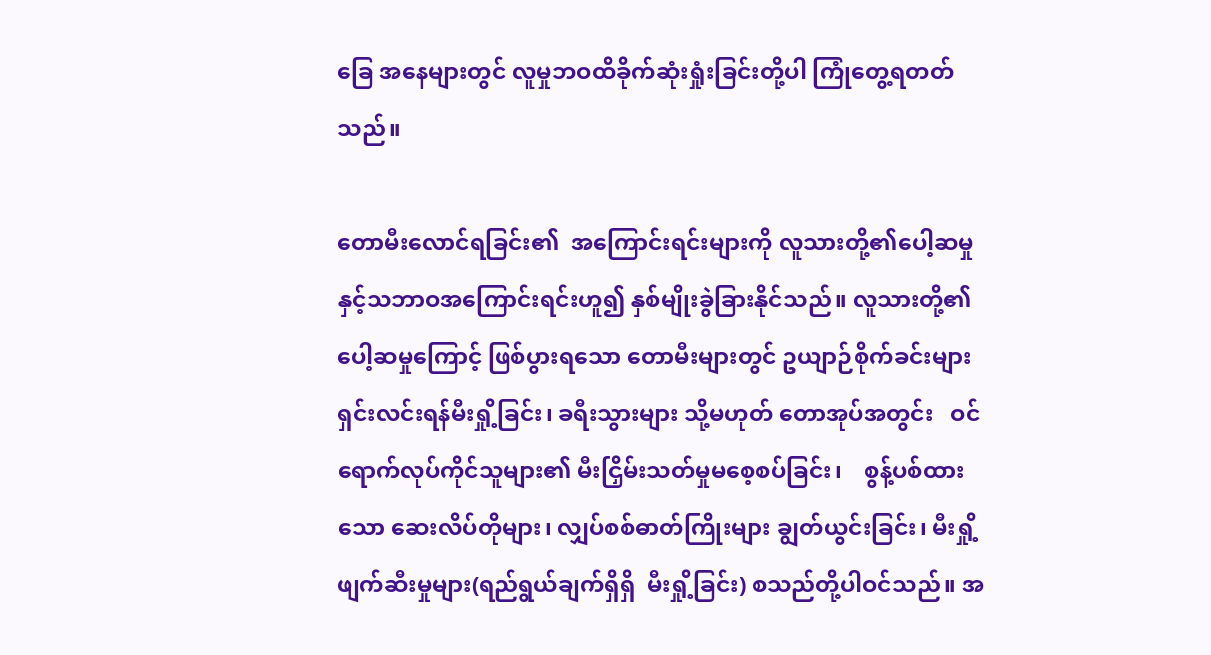ခြေ အနေများတွင် လူမှုဘဝထိခိုက်ဆုံးရှုံးခြင်းတို့ပါ ကြုံတွေ့ရတတ်သည်။

တောမီးလောင်ရခြင်း၏  အကြောင်းရင်းများကို လူသားတို့၏ပေါ့ဆမှုနှင့်သဘာဝအကြောင်းရင်းဟူ၍ နှစ်မျိုးခွဲခြားနိုင်သည်။ လူသားတို့၏ ပေါ့ဆမှုကြောင့် ဖြစ်ပွားရသော တောမီးများတွင် ဥယျာဉ်စိုက်ခင်းများ ရှင်းလင်းရန်မီးရှို့ခြင်း၊ ခရီးသွားများ သို့မဟုတ် တောအုပ်အတွင်း   ဝင်ရောက်လုပ်ကိုင်သူများ၏ မီးငြှိမ်းသတ်မှုမစေ့စပ်ခြင်း၊    စွန့်ပစ်ထားသော ဆေးလိပ်တိုများ၊ လျှပ်စစ်ဓာတ်ကြိုးများ ချွတ်ယွင်းခြင်း၊ မီးရှို့ဖျက်ဆီးမှုများ(ရည်ရွယ်ချက်ရှိရှိ  မီးရှို့ခြင်း) စသည်တို့ပါဝင်သည်။ အ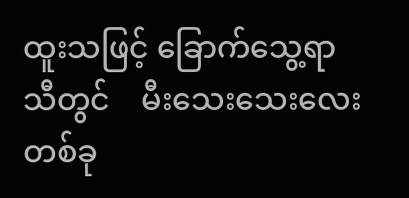ထူးသဖြင့် ခြောက်သွေ့ရာသီတွင်    မီးသေးသေးလေးတစ်ခု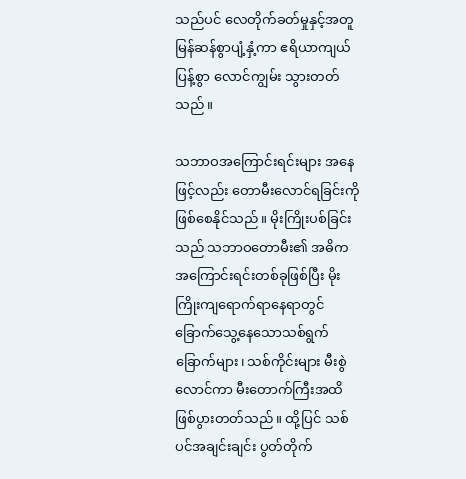သည်ပင် လေတိုက်ခတ်မှုနှင့်အတူ မြန်ဆန်စွာပျံ့နှံ့ကာ ဧရိယာကျယ်ပြန့်စွာ လောင်ကျွမ်း သွားတတ်သည်။

သဘာဝအကြောင်းရင်းများ အနေဖြင့်လည်း တောမီးလောင်ရခြင်းကို     ဖြစ်စေနိုင်သည်။ မိုးကြိုးပစ်ခြင်းသည် သဘာဝတောမီး၏ အဓိကအကြောင်းရင်းတစ်ခုဖြစ်ပြီး မိုးကြိုးကျရောက်ရာနေရာတွင် ခြောက်သွေ့နေသောသစ်ရွက်ခြောက်များ၊ သစ်ကိုင်းများ မီးစွဲလောင်ကာ မီးတောက်ကြီးအထိ ဖြစ်ပွားတတ်သည်။ ထို့ပြင် သစ်ပင်အချင်းချင်း ပွတ်တိုက်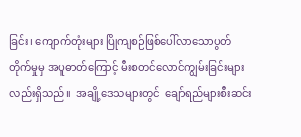ခြင်း၊ ကျောက်တုံးများ ပြိုကျစဉ်ဖြစ်ပေါ်လာသောပွတ်တိုက်မှုမှ အပူဓာတ်ကြောင့် မီးစတင်လောင်ကျွမ်းခြင်းများလည်းရှိသည်။  အချို့ဒေသများတွင်  ချော်ရည်များစီးဆင်း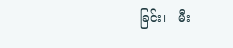ခြင်း၊   မီး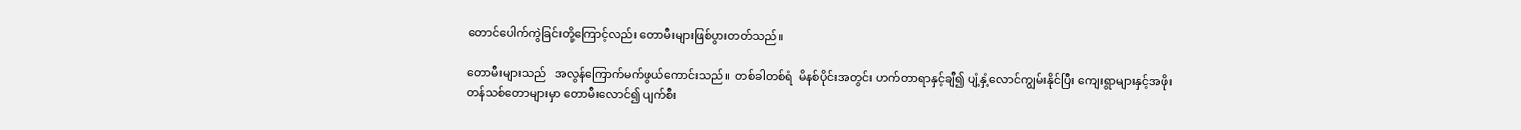တောင်ပေါက်ကွဲခြင်းတို့ကြောင့်လည်း တောမီးများဖြစ်ပွားတတ်သည်။

တောမီးများသည်   အလွန်ကြောက်မက်ဖွယ်ကောင်းသည်။  တစ်ခါတစ်ရံ  မိနစ်ပိုင်းအတွင်း ဟက်တာရာနှင့်ချီ၍ ပျံ့နှံ့လောင်ကျွမ်းနိုင်ပြီး ကျေးရွာများနှင့်အဖိုးတန်သစ်တောများမှာ တောမီးလောင်၍ ပျက်စီး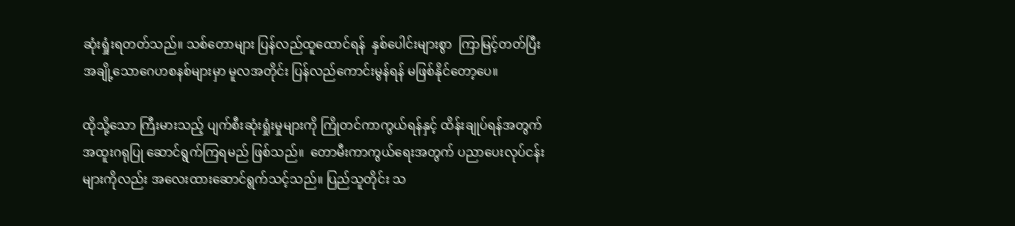ဆုံးရှုံးရတတ်သည်။ သစ်တောများ ပြန်လည်ထူထောင်ရန်  နှစ်ပေါင်းများစွာ  ကြာမြင့်တတ်ပြီး အချို့သောဂေဟစနစ်များမှာ မူလအတိုင်း ပြန်လည်ကောင်းမွန်ရန် မဖြစ်နိုင်တော့ပေ။

ထိုသို့သော ကြီးမားသည့် ပျက်စီးဆုံးရှုံးမှုများကို ကြိုတင်ကာကွယ်ရန်နှင့် ထိန်းချုပ်ရန်အတွက် အထူးဂရုပြု ဆောင်ရွက်ကြရမည် ဖြစ်သည်။  တောမီးကာကွယ်ရေးအတွက် ပညာပေးလုပ်ငန်းများကိုလည်း အလေးထားဆောင်ရွက်သင့်သည်။ ပြည်သူတိုင်း သ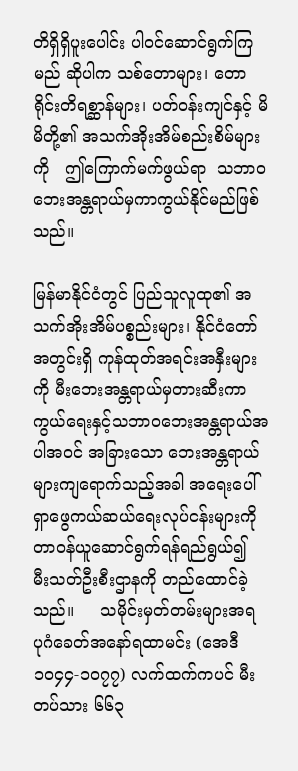တိရှိရှိပူးပေါင်း ပါဝင်ဆောင်ရွက်ကြမည် ဆိုပါက သစ်တောများ၊ တောရိုင်းတိရစ္ဆာန်များ၊ ပတ်ဝန်းကျင်နှင့် မိမိတို့၏ အသက်အိုးအိမ်စည်းစိမ်များကို   ဤကြောက်မက်ဖွယ်ရာ  သဘာဝဘေးအန္တရာယ်မှကာကွယ်နိုင်မည်ဖြစ်သည်။

မြန်မာနိုင်ငံတွင် ပြည်သူလူထု၏ အသက်အိုးအိမ်ပစ္စည်းများ၊ နိုင်ငံတော်အတွင်းရှိ ကုန်ထုတ်အရင်းအနှီးများကို မီးဘေးအန္တရာယ်မှတားဆီးကာကွယ်ရေးနှင့်သဘာဝဘေးအန္တရာယ်အပါအဝင် အခြားသော ဘေးအန္တရာယ်များကျရောက်သည့်အခါ အရေးပေါ်ရှာဖွေကယ်ဆယ်ရေးလုပ်ငန်းများကို   တာဝန်ယူဆောင်ရွက်ရန်ရည်ရွယ်၍   မီးသတ်ဦးစီးဌာနကို တည်ထောင်ခဲ့သည်။     သမိုင်းမှတ်တမ်းများအရ ပုဂံခေတ်အနော်ရထာမင်း (အေဒီ ၁၀၄၄-၁၀၇၇) လက်ထက်ကပင် မီးတပ်သား ၆၆၃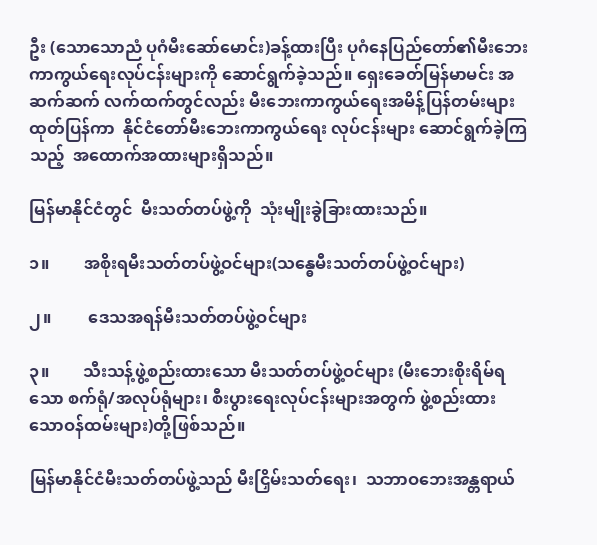ဦး (သောသောညံ ပုဂံမီးဆော်မောင်း)ခန့်ထားပြီး ပုဂံနေပြည်တော်၏မီးဘေးကာကွယ်ရေးလုပ်ငန်းများကို ဆောင်ရွက်ခဲ့သည်။ ရှေးခေတ်မြန်မာမင်း အဆက်ဆက် လက်ထက်တွင်လည်း မီးဘေးကာကွယ်ရေးအမိန့်ပြန်တမ်းများထုတ်ပြန်ကာ  နိုင်ငံတော်မီးဘေးကာကွယ်ရေး လုပ်ငန်းများ ဆောင်ရွက်ခဲ့ကြသည့်  အထောက်အထားများရှိသည်။

မြန်မာနိုင်ငံတွင်  မီးသတ်တပ်ဖွဲ့ကို  သုံးမျိုးခွဲခြားထားသည်။

၁။        အစိုးရမီးသတ်တပ်ဖွဲ့ဝင်များ(သန္ဓေမီးသတ်တပ်ဖွဲ့ဝင်များ)

၂။         ဒေသအရန်မီးသတ်တပ်ဖွဲ့ဝင်များ

၃။        သီးသန့်ဖွဲ့စည်းထားသော မီးသတ်တပ်ဖွဲ့ဝင်များ (မီးဘေးစိုးရိမ်ရသော စက်ရုံ/အလုပ်ရုံများ၊ စီးပွားရေးလုပ်ငန်းများအတွက် ဖွဲ့စည်းထားသောဝန်ထမ်းများ)တို့ဖြစ်သည်။

မြန်မာနိုင်ငံမီးသတ်တပ်ဖွဲ့သည် မီးငြှိမ်းသတ်ရေး၊  သဘာဝဘေးအန္တရာယ်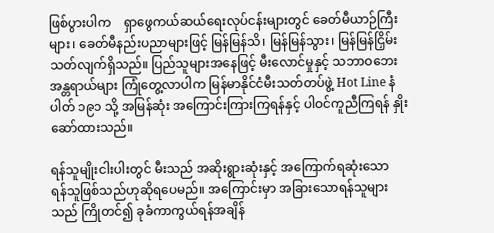ဖြစ်ပွားပါက    ရှာဖွေကယ်ဆယ်ရေးလုပ်ငန်းများတွင် ခေတ်မီယာဉ်ကြီးများ၊ ခေတ်မီနည်းပညာများဖြင့် မြန်မြန်သိ၊ မြန်မြန်သွား၊ မြန်မြန်ငြှိမ်းသတ်လျက်ရှိသည်။ ပြည်သူများအနေဖြင့် မီးလောင်မှုနှင့် သဘာဝဘေးအန္တရာယ်များ ကြုံတွေ့လာပါက မြန်မာနိုင်ငံမီးသတ်တပ်ဖွဲ့ Hot Line နံပါတ် ၁၉၁ သို့ အမြန်ဆုံး အကြောင်းကြားကြရန်နှင့် ပါဝင်ကူညီကြရန် နှိုးဆော်ထားသည်။

ရန်သူမျိုးငါးပါးတွင် မီးသည် အဆိုးရွားဆုံးနှင့် အကြောက်ရဆုံးသော  ရန်သူဖြစ်သည်ဟုဆိုရပေမည်။ အကြောင်းမှာ အခြားသောရန်သူများသည် ကြိုတင်၍ ခုခံကာကွယ်ရန်အချိန်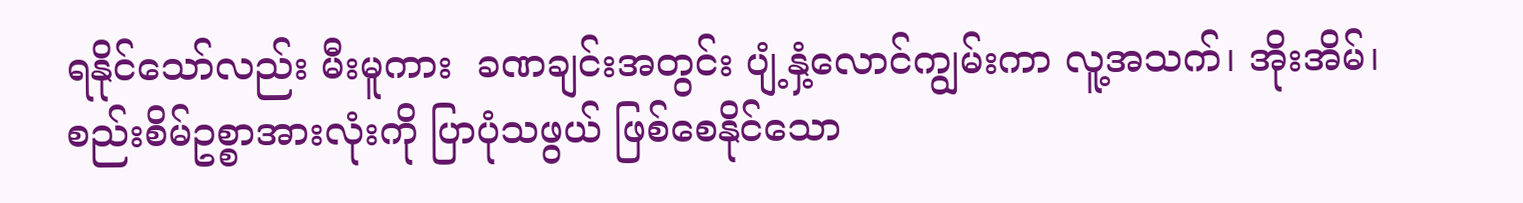ရနိုင်သော်လည်း မီးမူကား  ခဏချင်းအတွင်း ပျံ့နှံ့လောင်ကျွမ်းကာ လူ့အသက်၊ အိုးအိမ်၊ စည်းစိမ်ဥစ္စာအားလုံးကို ပြာပုံသဖွယ် ဖြစ်စေနိုင်သော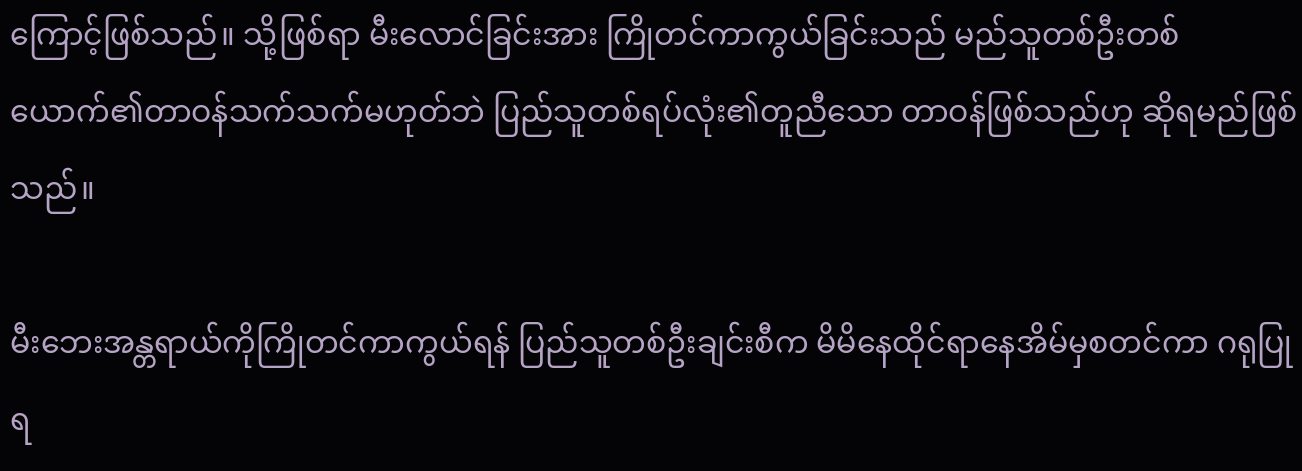ကြောင့်ဖြစ်သည်။ သို့ဖြစ်ရာ မီးလောင်ခြင်းအား ကြိုတင်ကာကွယ်ခြင်းသည် မည်သူတစ်ဦးတစ်ယောက်၏တာဝန်သက်သက်မဟုတ်ဘဲ ပြည်သူတစ်ရပ်လုံး၏တူညီသော တာဝန်ဖြစ်သည်ဟု ဆိုရမည်ဖြစ်သည်။

မီးဘေးအန္တရာယ်ကိုကြိုတင်ကာကွယ်ရန် ပြည်သူတစ်ဦးချင်းစီက မိမိနေထိုင်ရာနေအိမ်မှစတင်ကာ ဂရုပြုရ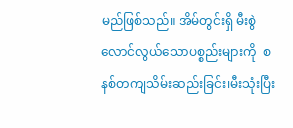မည်ဖြစ်သည်။ အိမ်တွင်းရှိ မီးစွဲလောင်လွယ်သောပစ္စည်းများကို  စနစ်တကျသိမ်းဆည်းခြင်း၊မီးသုံးပြီး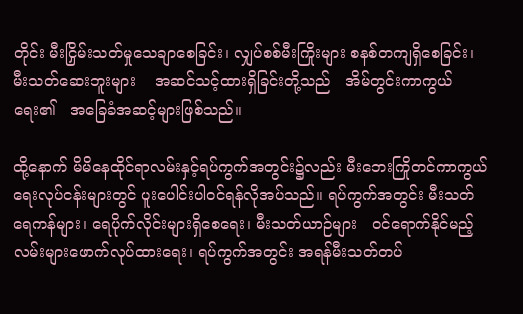တိုင်း မီးငြှိမ်းသတ်မှုသေချာစေခြင်း၊ လျှပ်စစ်မီးကြိုးများ စနစ်တကျရှိစေခြင်း၊ မီးသတ်ဆေးဘူးများ    အဆင်သင့်ထားရှိခြင်းတို့သည်   အိမ်တွင်းကာကွယ်ရေး၏   အခြေခံအဆင့်များဖြစ်သည်။

ထို့နောက် မိမိနေထိုင်ရာလမ်းနှင့်ရပ်ကွက်အတွင်း၌လည်း မီးဘေးကြိုတင်ကာကွယ်ရေးလုပ်ငန်းများတွင် ပူးပေါင်းပါဝင်ရန်လိုအပ်သည်။ ရပ်ကွက်အတွင်း မီးသတ်ရေကန်များ၊ ရေပိုက်လိုင်းများရှိစေရေး၊ မီးသတ်ယာဉ်များ   ဝင်ရောက်နိုင်မည့်လမ်းများဖောက်လုပ်ထားရေး၊ ရပ်ကွက်အတွင်း အရန်မီးသတ်တပ်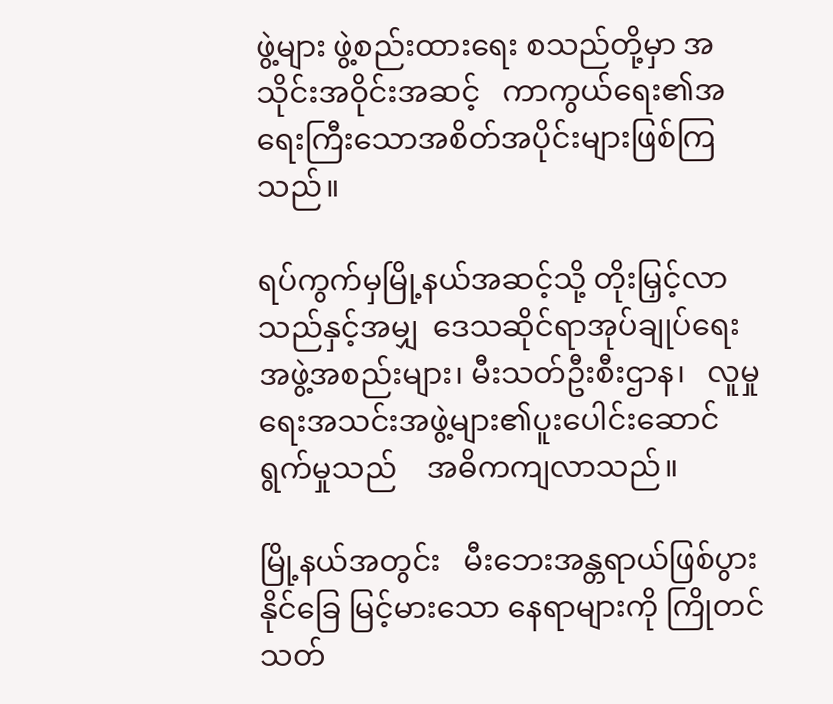ဖွဲ့များ ဖွဲ့စည်းထားရေး စသည်တို့မှာ အသိုင်းအဝိုင်းအဆင့်   ကာကွယ်ရေး၏အရေးကြီးသောအစိတ်အပိုင်းများဖြစ်ကြသည်။

ရပ်ကွက်မှမြို့နယ်အဆင့်သို့ တိုးမြှင့်လာသည်နှင့်အမျှ  ဒေသဆိုင်ရာအုပ်ချုပ်ရေးအဖွဲ့အစည်းများ၊ မီးသတ်ဦးစီးဌာန၊   လူမှုရေးအသင်းအဖွဲ့များ၏ပူးပေါင်းဆောင်ရွက်မှုသည်    အဓိကကျလာသည်။

မြို့နယ်အတွင်း   မီးဘေးအန္တရာယ်ဖြစ်ပွားနိုင်ခြေ မြင့်မားသော နေရာများကို ကြိုတင်သတ်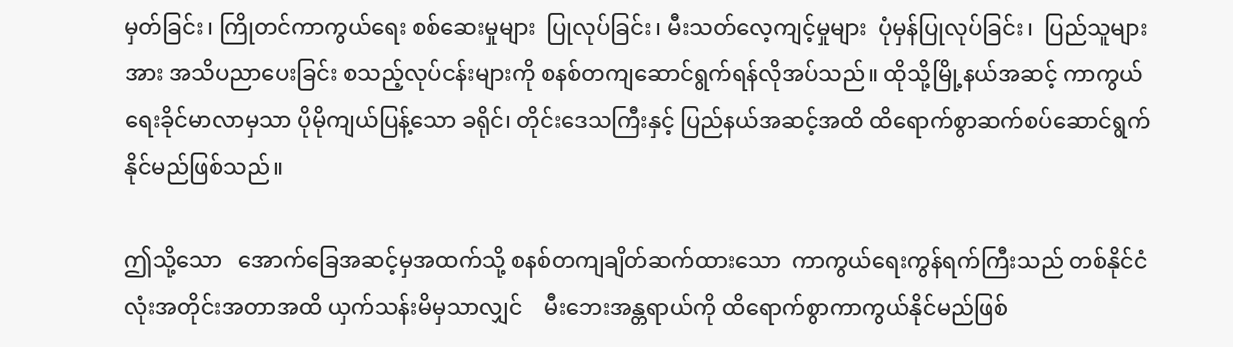မှတ်ခြင်း၊ ကြိုတင်ကာကွယ်ရေး စစ်ဆေးမှုများ  ပြုလုပ်ခြင်း၊ မီးသတ်လေ့ကျင့်မှုများ  ပုံမှန်ပြုလုပ်ခြင်း၊  ပြည်သူများအား အသိပညာပေးခြင်း စသည့်လုပ်ငန်းများကို စနစ်တကျဆောင်ရွက်ရန်လိုအပ်သည်။ ထိုသို့မြို့နယ်အဆင့် ကာကွယ်ရေးခိုင်မာလာမှသာ ပိုမိုကျယ်ပြန့်သော ခရိုင်၊ တိုင်းဒေသကြီးနှင့် ပြည်နယ်အဆင့်အထိ ထိရောက်စွာဆက်စပ်ဆောင်ရွက်နိုင်မည်ဖြစ်သည်။

ဤသို့သော   အောက်ခြေအဆင့်မှအထက်သို့ စနစ်တကျချိတ်ဆက်ထားသော  ကာကွယ်ရေးကွန်ရက်ကြီးသည် တစ်နိုင်ငံလုံးအတိုင်းအတာအထိ ယှက်သန်းမိမှသာလျှင်    မီးဘေးအန္တရာယ်ကို ထိရောက်စွာကာကွယ်နိုင်မည်ဖြစ်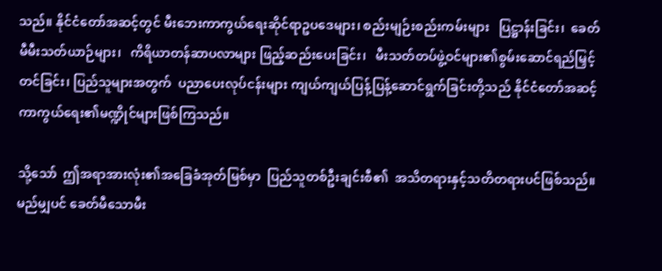သည်။ နိုင်ငံတော်အဆင့်တွင် မီးဘေးကာကွယ်ရေးဆိုင်ရာဥပဒေများ၊ စည်းမျဉ်းစည်းကမ်းများ   ပြဋ္ဌာန်းခြင်း၊  ခေတ်မီမီးသတ်ယာဉ်များ၊   ကိရိယာတန်ဆာပလာများ ဖြည့်ဆည်းပေးခြင်း၊   မီးသတ်တပ်ဖွဲ့ဝင်များ၏စွမ်းဆောင်ရည်မြှင့်တင်ခြင်း၊ ပြည်သူများအတွက်  ပညာပေးလုပ်ငန်းများ ကျယ်ကျယ်ပြန့်ပြန့်ဆောင်ရွက်ခြင်းတို့သည် နိုင်ငံတော်အဆင့် ကာကွယ်ရေး၏မဏ္ဍိုင်များဖြစ်ကြသည်။

သို့သော်  ဤအရာအားလုံး၏အခြေခံအုတ်မြစ်မှာ  ပြည်သူတစ်ဦးချင်းစီ၏  အသိတရားနှင့်သတိတရားပင်ဖြစ်သည်။ မည်မျှပင် ခေတ်မီသောမီး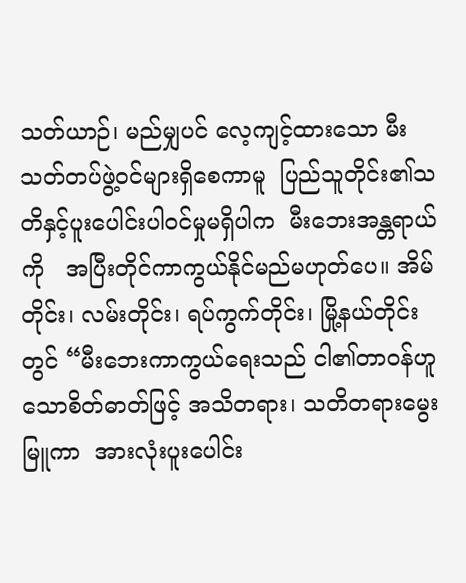သတ်ယာဉ်၊ မည်မျှပင် လေ့ကျင့်ထားသော မီးသတ်တပ်ဖွဲ့ဝင်များရှိစေကာမူ  ပြည်သူတိုင်း၏သတိနှင့်ပူးပေါင်းပါဝင်မှုမရှိပါက  မီးဘေးအန္တရာယ်ကို   အပြီးတိုင်ကာကွယ်နိုင်မည်မဟုတ်ပေ။ အိမ်တိုင်း၊ လမ်းတိုင်း၊ ရပ်ကွက်တိုင်း၊ မြို့နယ်တိုင်းတွင် “မီးဘေးကာကွယ်ရေးသည် ငါ၏တာဝန်ဟူသောစိတ်ဓာတ်ဖြင့် အသိတရား၊ သတိတရားမွေးမြူကာ  အားလုံးပူးပေါင်း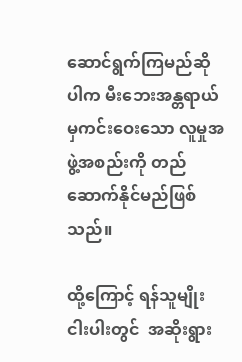ဆောင်ရွက်ကြမည်ဆိုပါက မီးဘေးအန္တရာယ်မှကင်းဝေးသော လူမှုအဖွဲ့အစည်းကို တည်ဆောက်နိုင်မည်ဖြစ်သည်။

ထို့ကြောင့် ရန်သူမျိုးငါးပါးတွင်  အဆိုးရွား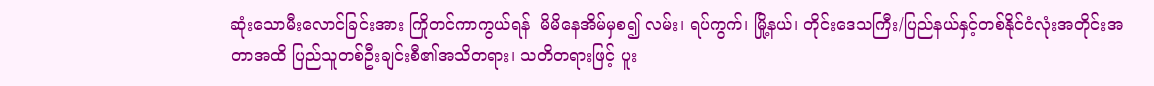ဆုံးသောမီးလောင်ခြင်းအား ကြိုတင်ကာကွယ်ရန်  မိမိနေအိမ်မှစ၍ လမ်း၊ ရပ်ကွက်၊ မြို့နယ်၊ တိုင်းဒေသကြီး/ပြည်နယ်နှင့်တစ်နိုင်ငံလုံးအတိုင်းအတာအထိ ပြည်သူတစ်ဦးချင်းစီ၏အသိတရား၊ သတိတရားဖြင့် ပူး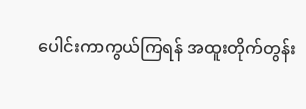ပေါင်းကာကွယ်ကြရန် အထူးတိုက်တွန်း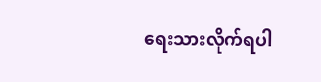ရေးသားလိုက်ရပါ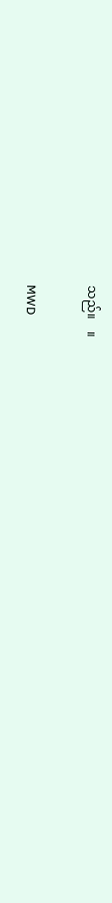သည်။    ။

MWD